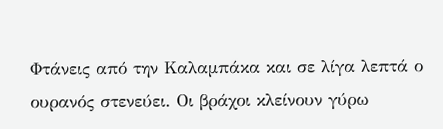Φτάνεις από την Καλαμπάκα και σε λίγα λεπτά ο ουρανός στενεύει. Οι βράχοι κλείνουν γύρω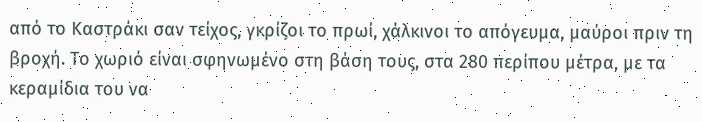από το Καστράκι σαν τείχος, γκρίζοι το πρωί, χάλκινοι το απόγευμα, μαύροι πριν τη βροχή. Το χωριό είναι σφηνωμένο στη βάση τους, στα 280 περίπου μέτρα, με τα κεραμίδια του να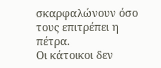σκαρφαλώνουν όσο τους επιτρέπει η πέτρα.
Οι κάτοικοι δεν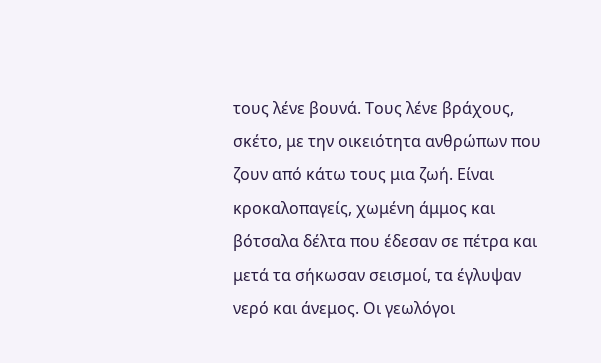τους λένε βουνά. Τους λένε βράχους, σκέτο, με την οικειότητα ανθρώπων που ζουν από κάτω τους μια ζωή. Είναι κροκαλοπαγείς, χωμένη άμμος και βότσαλα δέλτα που έδεσαν σε πέτρα και μετά τα σήκωσαν σεισμοί, τα έγλυψαν νερό και άνεμος. Οι γεωλόγοι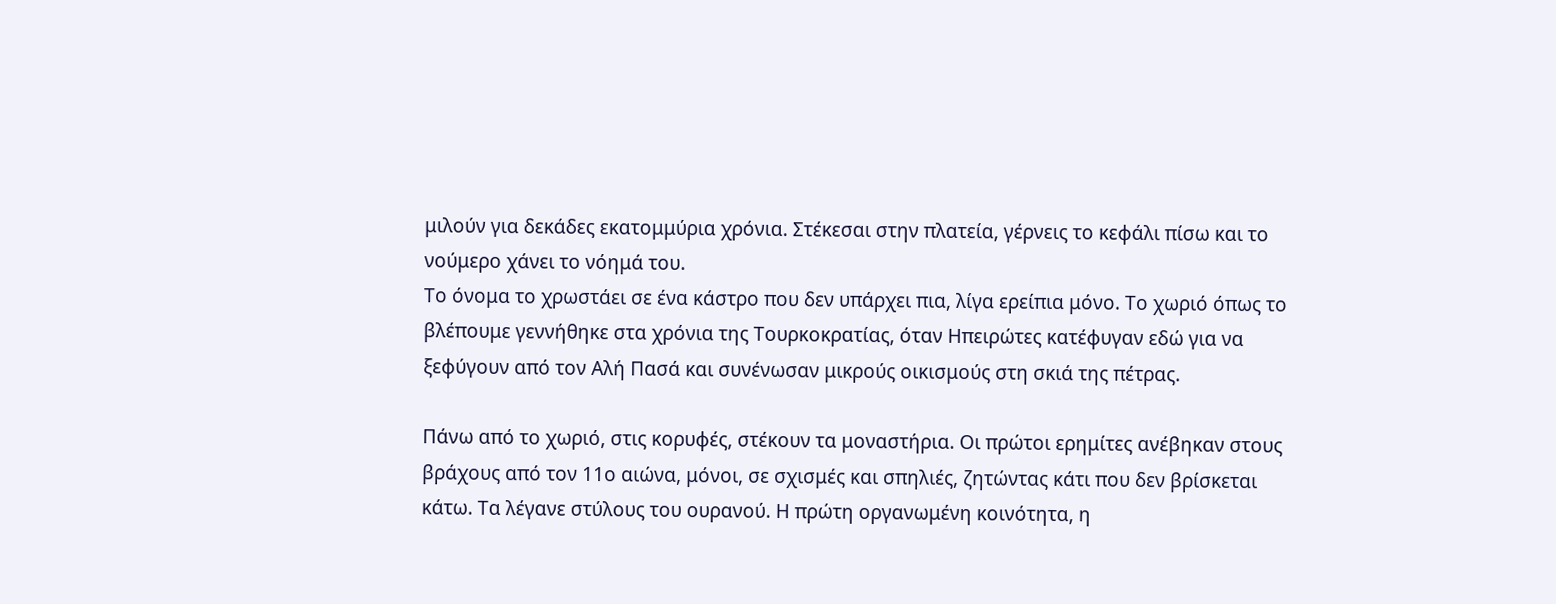μιλούν για δεκάδες εκατομμύρια χρόνια. Στέκεσαι στην πλατεία, γέρνεις το κεφάλι πίσω και το νούμερο χάνει το νόημά του.
Το όνομα το χρωστάει σε ένα κάστρο που δεν υπάρχει πια, λίγα ερείπια μόνο. Το χωριό όπως το βλέπουμε γεννήθηκε στα χρόνια της Τουρκοκρατίας, όταν Ηπειρώτες κατέφυγαν εδώ για να ξεφύγουν από τον Αλή Πασά και συνένωσαν μικρούς οικισμούς στη σκιά της πέτρας.

Πάνω από το χωριό, στις κορυφές, στέκουν τα μοναστήρια. Οι πρώτοι ερημίτες ανέβηκαν στους βράχους από τον 11ο αιώνα, μόνοι, σε σχισμές και σπηλιές, ζητώντας κάτι που δεν βρίσκεται κάτω. Τα λέγανε στύλους του ουρανού. Η πρώτη οργανωμένη κοινότητα, η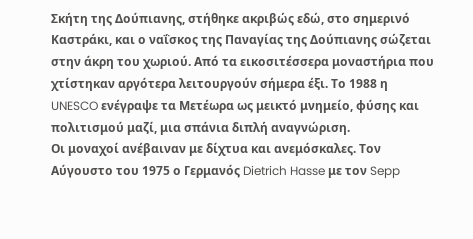Σκήτη της Δούπιανης, στήθηκε ακριβώς εδώ, στο σημερινό Καστράκι, και ο ναΐσκος της Παναγίας της Δούπιανης σώζεται στην άκρη του χωριού. Από τα εικοσιτέσσερα μοναστήρια που χτίστηκαν αργότερα λειτουργούν σήμερα έξι. Το 1988 η UNESCO ενέγραψε τα Μετέωρα ως μεικτό μνημείο, φύσης και πολιτισμού μαζί, μια σπάνια διπλή αναγνώριση.
Οι μοναχοί ανέβαιναν με δίχτυα και ανεμόσκαλες. Τον Αύγουστο του 1975 ο Γερμανός Dietrich Hasse με τον Sepp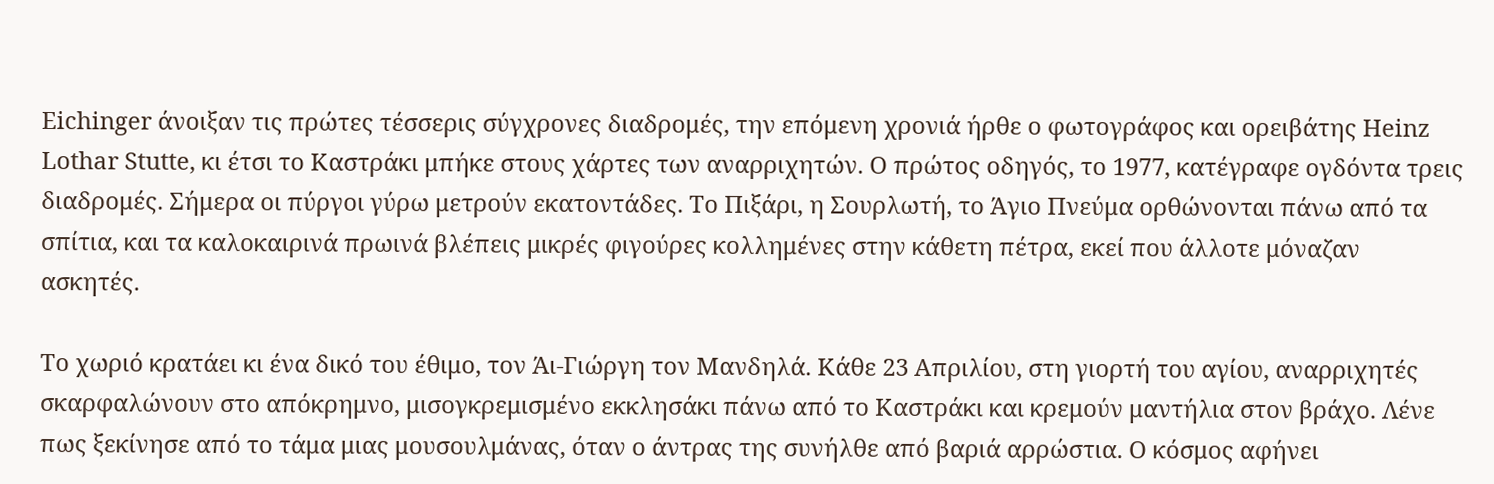Eichinger άνοιξαν τις πρώτες τέσσερις σύγχρονες διαδρομές, την επόμενη χρονιά ήρθε ο φωτογράφος και ορειβάτης Heinz Lothar Stutte, κι έτσι το Καστράκι μπήκε στους χάρτες των αναρριχητών. Ο πρώτος οδηγός, το 1977, κατέγραφε ογδόντα τρεις διαδρομές. Σήμερα οι πύργοι γύρω μετρούν εκατοντάδες. Το Πιξάρι, η Σουρλωτή, το Άγιο Πνεύμα ορθώνονται πάνω από τα σπίτια, και τα καλοκαιρινά πρωινά βλέπεις μικρές φιγούρες κολλημένες στην κάθετη πέτρα, εκεί που άλλοτε μόναζαν ασκητές.

Το χωριό κρατάει κι ένα δικό του έθιμο, τον Άι-Γιώργη τον Μανδηλά. Κάθε 23 Απριλίου, στη γιορτή του αγίου, αναρριχητές σκαρφαλώνουν στο απόκρημνο, μισογκρεμισμένο εκκλησάκι πάνω από το Καστράκι και κρεμούν μαντήλια στον βράχο. Λένε πως ξεκίνησε από το τάμα μιας μουσουλμάνας, όταν ο άντρας της συνήλθε από βαριά αρρώστια. Ο κόσμος αφήνει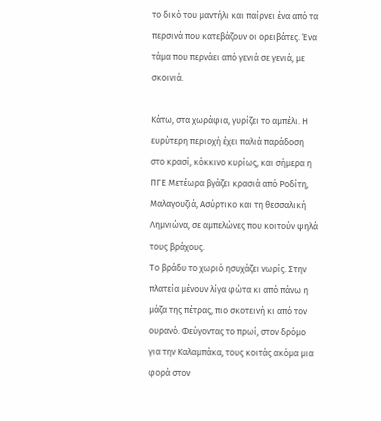το δικό του μαντήλι και παίρνει ένα από τα περσινά που κατεβάζουν οι ορειβάτες. Ένα τάμα που περνάει από γενιά σε γενιά, με σκοινιά.

Κάτω, στα χωράφια, γυρίζει το αμπέλι. Η ευρύτερη περιοχή έχει παλιά παράδοση στο κρασί, κόκκινο κυρίως, και σήμερα η ΠΓΕ Μετέωρα βγάζει κρασιά από Ροδίτη, Μαλαγουζιά, Ασύρτικο και τη θεσσαλική Λημνιώνα, σε αμπελώνες που κοιτούν ψηλά τους βράχους.
Το βράδυ το χωριό ησυχάζει νωρίς. Στην πλατεία μένουν λίγα φώτα κι από πάνω η μάζα της πέτρας, πιο σκοτεινή κι από τον ουρανό. Φεύγοντας το πρωί, στον δρόμο για την Καλαμπάκα, τους κοιτάς ακόμα μια φορά στον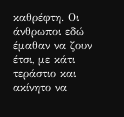καθρέφτη. Οι άνθρωποι εδώ έμαθαν να ζουν έτσι, με κάτι τεράστιο και ακίνητο να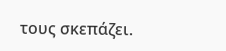τους σκεπάζει.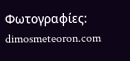Φωτογραφίες: dimosmeteoron.com